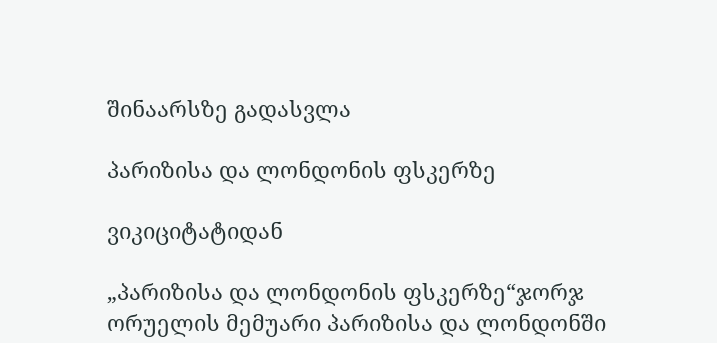შინაარსზე გადასვლა

პარიზისა და ლონდონის ფსკერზე

ვიკიციტატიდან

„პარიზისა და ლონდონის ფსკერზე“ჯორჯ ორუელის მემუარი პარიზისა და ლონდონში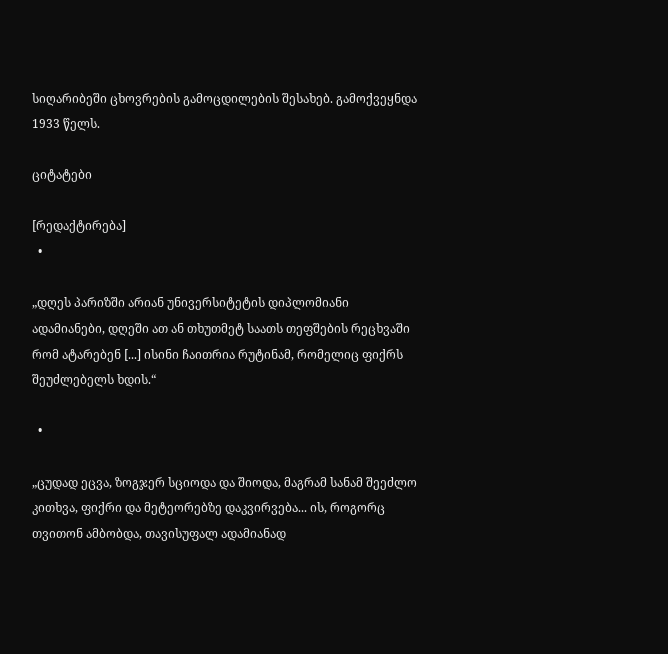სიღარიბეში ცხოვრების გამოცდილების შესახებ. გამოქვეყნდა 1933 წელს.

ციტატები

[რედაქტირება]
  •

„დღეს პარიზში არიან უნივერსიტეტის დიპლომიანი ადამიანები, დღეში ათ ან თხუთმეტ საათს თეფშების რეცხვაში რომ ატარებენ [...] ისინი ჩაითრია რუტინამ, რომელიც ფიქრს შეუძლებელს ხდის.“

  •

„ცუდად ეცვა, ზოგჯერ სციოდა და შიოდა, მაგრამ სანამ შეეძლო კითხვა, ფიქრი და მეტეორებზე დაკვირვება... ის, როგორც თვითონ ამბობდა, თავისუფალ ადამიანად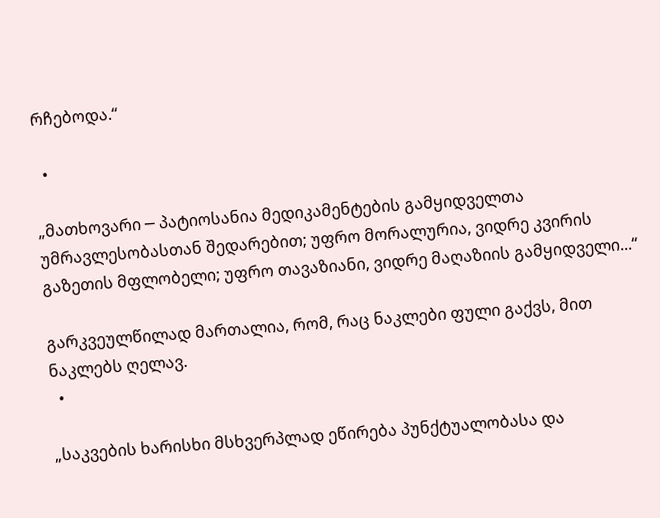რჩებოდა.“

  •

„მათხოვარი ─ პატიოსანია მედიკამენტების გამყიდველთა უმრავლესობასთან შედარებით; უფრო მორალურია, ვიდრე კვირის გაზეთის მფლობელი; უფრო თავაზიანი, ვიდრე მაღაზიის გამყიდველი...“

გარკვეულწილად მართალია, რომ, რაც ნაკლები ფული გაქვს, მით ნაკლებს ღელავ.
  •

„საკვების ხარისხი მსხვერპლად ეწირება პუნქტუალობასა და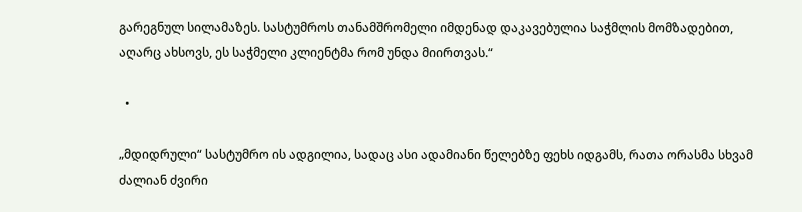გარეგნულ სილამაზეს. სასტუმროს თანამშრომელი იმდენად დაკავებულია საჭმლის მომზადებით, აღარც ახსოვს, ეს საჭმელი კლიენტმა რომ უნდა მიირთვას.“

  •

„მდიდრული“ სასტუმრო ის ადგილია, სადაც ასი ადამიანი წელებზე ფეხს იდგამს, რათა ორასმა სხვამ ძალიან ძვირი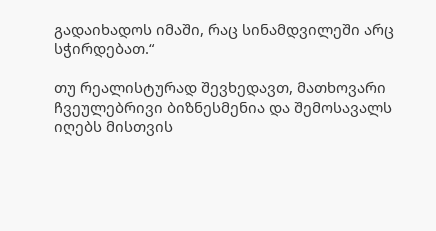გადაიხადოს იმაში, რაც სინამდვილეში არც სჭირდებათ.“

თუ რეალისტურად შევხედავთ, მათხოვარი ჩვეულებრივი ბიზნესმენია და შემოსავალს იღებს მისთვის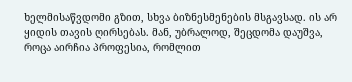ხელმისაწვდომი გზით, სხვა ბიზნესმენების მსგავსად. ის არ ყიდის თავის ღირსებას. მან, უბრალოდ, შეცდომა დაუშვა, როცა აირჩია პროფესია, რომლით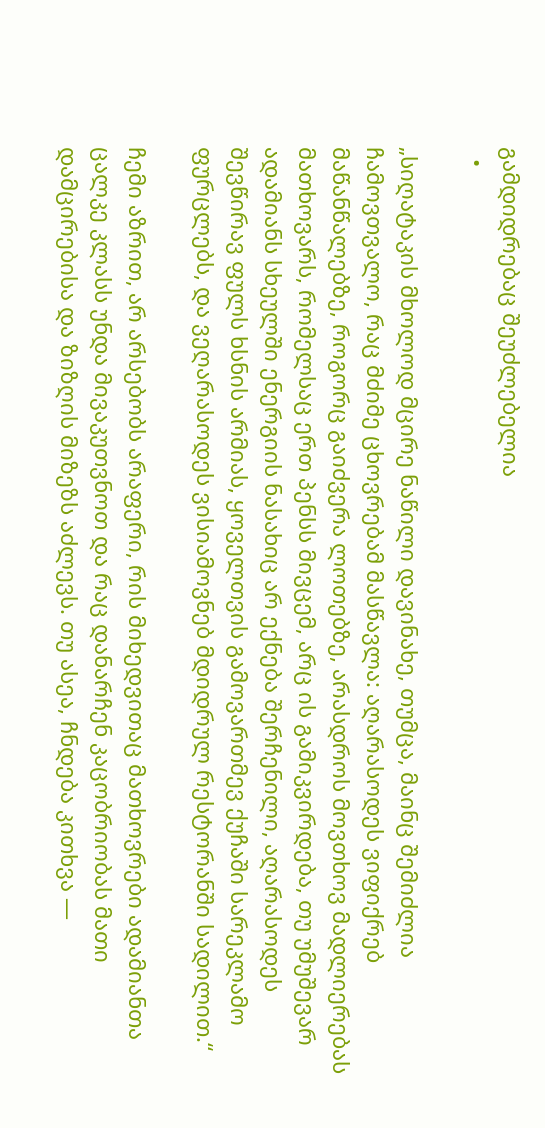გამდიდრებაც შეუძლებელია
  •

„სიღატაკის მხოლოდ მცირე ნაწილი დავინახე, თუმცა, მაინც შემიძლია ჩამოვთვალო, რაც მძიმე ცხოვრებამ მასწავლა: აღარასოდეს ვიფიქრებ მაწანწალებზე, როგორც გაიძვერა ლოთებზე, არასდროს მოვთხოვ მადლიერებას მათხოვარს, რომელსაც ერთ პენსს მივცემ, არც ის გამიკვირდება, თუ უმუშევარ ადამიანს სხეულში ენერგიის ნასახიც არ ექნება შერჩენილი, აღარასოდეს შევწირავ ფულს ხსნის არმიას, ყოველთვის გამოვართმევ ქუჩაში სარეკლამო ფურცლებს, და ვეღარასოდეს ვისიამოვნებ მდიდრულ რესტორანში სადილით.“

ჩემი აზრით, არ არსებობს არაფერი, რის მიხედვითაც მათხოვრები ადამიანთა ცალკე კლასს უნდა მივაკუთვნოთ და რაც დანარჩენ კაცობრიობას მათი დამცირებისა და ზიზღის მიზეზს აძლევს. თუ ასეა, ჩნდება კითხვა —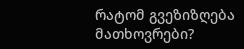რატომ გვეზიზღება მათხოვრები?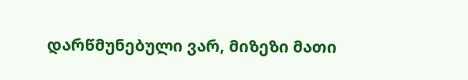დარწმუნებული ვარ, მიზეზი მათი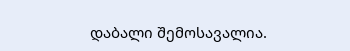დაბალი შემოსავალია.